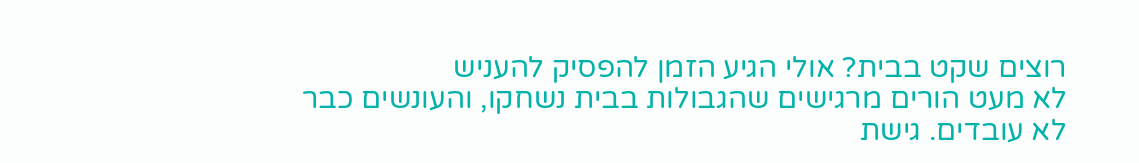רוצים שקט בבית? אולי הגיע הזמן להפסיק להעניש
לא מעט הורים מרגישים שהגבולות בבית נשחקו, והעונשים כבר לא עובדים. גישת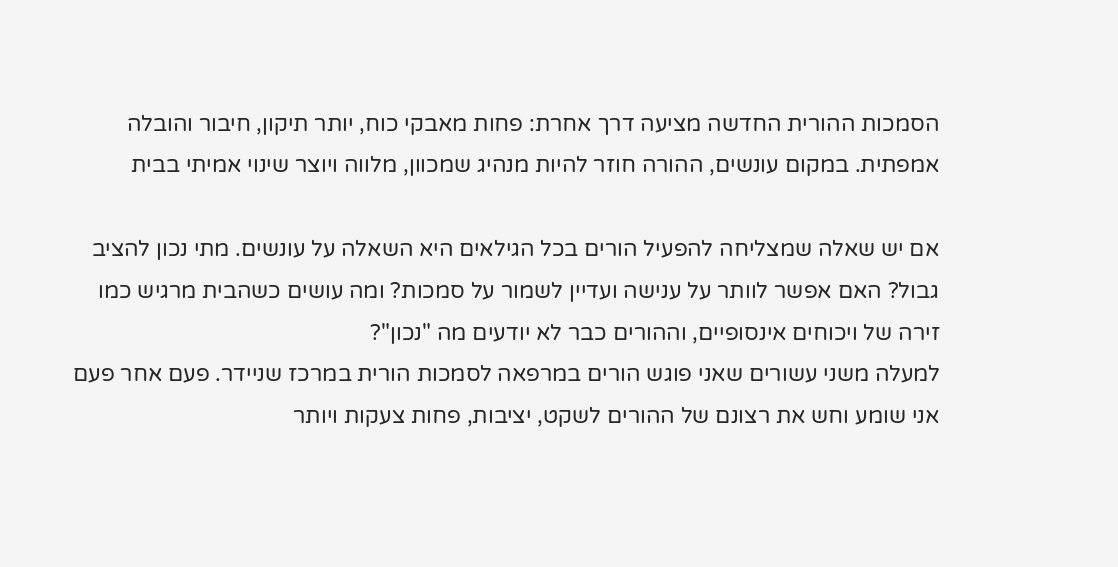הסמכות ההורית החדשה מציעה דרך אחרת: פחות מאבקי כוח, יותר תיקון, חיבור והובלה אמפתית. במקום עונשים, ההורה חוזר להיות מנהיג שמכוון, מלווה ויוצר שינוי אמיתי בבית

אם יש שאלה שמצליחה להפעיל הורים בכל הגילאים היא השאלה על עונשים. מתי נכון להציב גבול? האם אפשר לוותר על ענישה ועדיין לשמור על סמכות? ומה עושים כשהבית מרגיש כמו זירה של ויכוחים אינסופיים, וההורים כבר לא יודעים מה "נכון"?
למעלה משני עשורים שאני פוגש הורים במרפאה לסמכות הורית במרכז שניידר. פעם אחר פעם אני שומע וחש את רצונם של ההורים לשקט, יציבות, פחות צעקות ויותר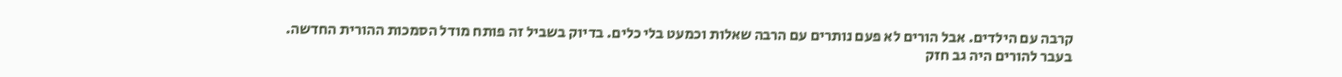קרבה עם הילדים. אבל הורים לא פעם נותרים עם הרבה שאלות וכמעט בלי כלים. בדיוק בשביל זה פותח מודל הסמכות ההורית החדשה.
בעבר להורים היה גב חזק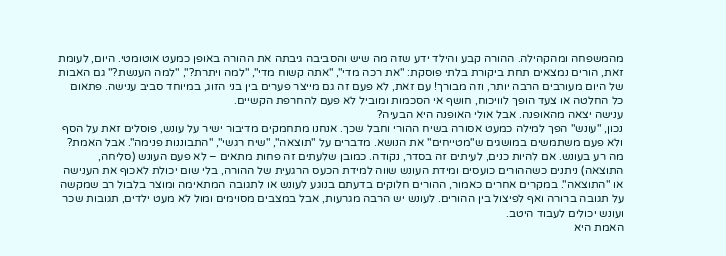מהמשפחה ומהקהילה. ההורה קבע והילד ידע שזה מה שיש והסביבה גיבתה את ההורה באופן כמעט אוטומטי. היום, לעומת זאת, הורים נמצאים תחת ביקורת בלתי פוסקת: "את רכה מדי", "אתה קשוח מדי", "למה ויתרת?", "למה הענשת?" גם האבות של היום מעורבים הרבה יותר, וזה מבורך! עם זאת, לא פעם זה גם מייצר פערים בין בני הזוג, במיוחד סביב ענישה. פתאום כל החלטה או צעד הופך לוויכוח, חושף אי הסכמות ומוביל לא פעם להחרפת הקשיים.
ענישה יצאה מהאופנה. אבל אולי האופנה היא הבעיה?
נכון, "עונש" הפך למילה כמעט אסורה בשיח ההורי וחבל שכך. אנחנו מתחמקים מדיבור ישיר על עונש, פוסלים זאת על הסף ולא פעם משתמשים במושגים ש"מטייחים" את הנושא. מדברים על "תוצאה", "שיח רגשי", "התבוננות פנימה". אבל האמת? מה רע בעונש. אם להיות כנים, לעיתים זה בסדר, נקודה. כמובן שלעתים זה פחות מתאים – לא פעם העונש (סליחה, התוצאה) ניתנים כשההורים כועסים ומידת העונש שווה למידת הכעס הרגעית של ההורה, בלי שום יכולת לאכוף את הענישה או "התוצאה". במקרים אחרים כאמור, ההורים חלוקים בדעתם בנוגע לעונש או לתגובה המתאימה ומוצר בלבול רב שמקשה על תגובה ברורה ואף לפיצול בין ההורים. לעונש יש הרבה מגרעות, אבל במצבים מסוימים ומול לא מעט ילדים, תגובות שכר ועונש יכולים לעבוד היטב.
האמת היא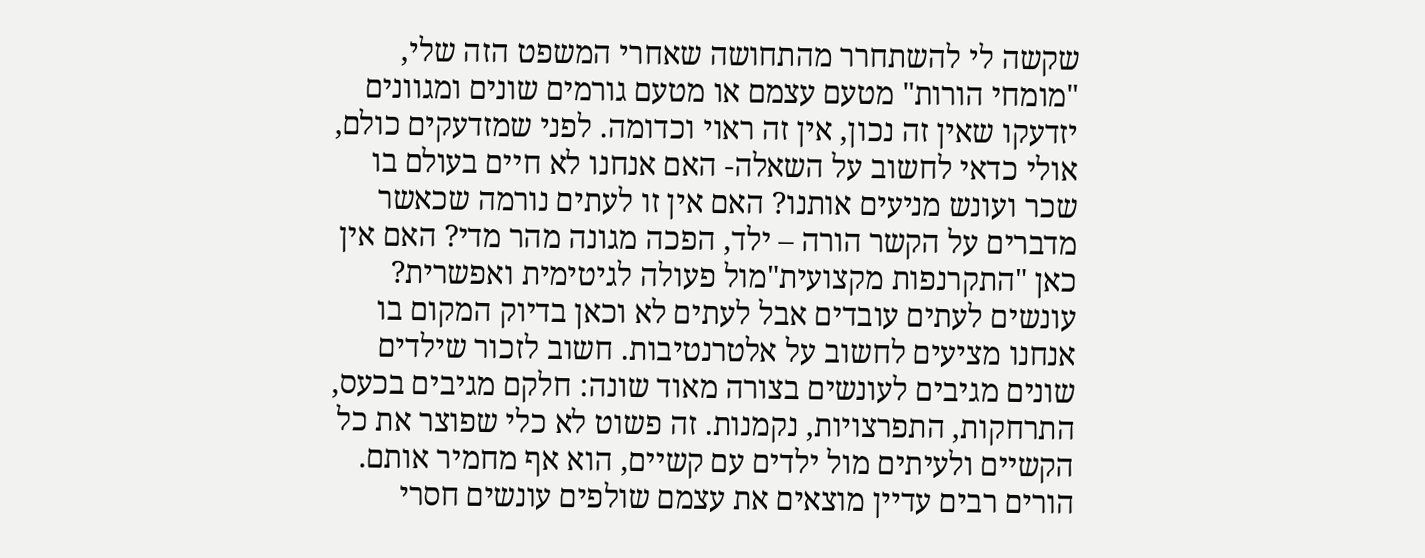שקשה לי להשתחרר מהתחושה שאחרי המשפט הזה שלי, "מומחי הורות" מטעם עצמם או מטעם גורמים שונים ומגוונים יזדעקו שאין זה נכון, אין זה ראוי וכדומה. לפני שמזדעקים כולם, אולי כדאי לחשוב על השאלה- האם אנחנו לא חיים בעולם בו שכר ועונש מניעים אותנו? האם אין זו לעתים נורמה שכאשר מדברים על הקשר הורה – ילד, הפכה מגונה מהר מדי? האם אין כאן "התקרנפות מקצועית"מול פעולה לגיטימית ואפשרית? עונשים לעתים עובדים אבל לעתים לא וכאן בדיוק המקום בו אנחנו מציעים לחשוב על אלטרנטיבות. חשוב לזכור שילדים שונים מגיבים לעונשים בצורה מאוד שונה: חלקם מגיבים בכעס, התרחקות, התפרצויות, נקמנות. זה פשוט לא כלי שפוצר את כל הקשיים ולעיתים מול ילדים עם קשיים, הוא אף מחמיר אותם.
הורים רבים עדיין מוצאים את עצמם שולפים עונשים חסרי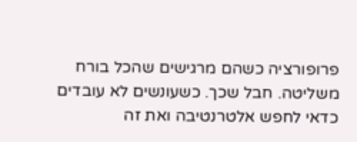פרופורציה כשהם מרגישים שהכל בורח משליטה. חבל שכך. כשעונשים לא עובדים כדאי לחפש אלטרנטיבה ואת זה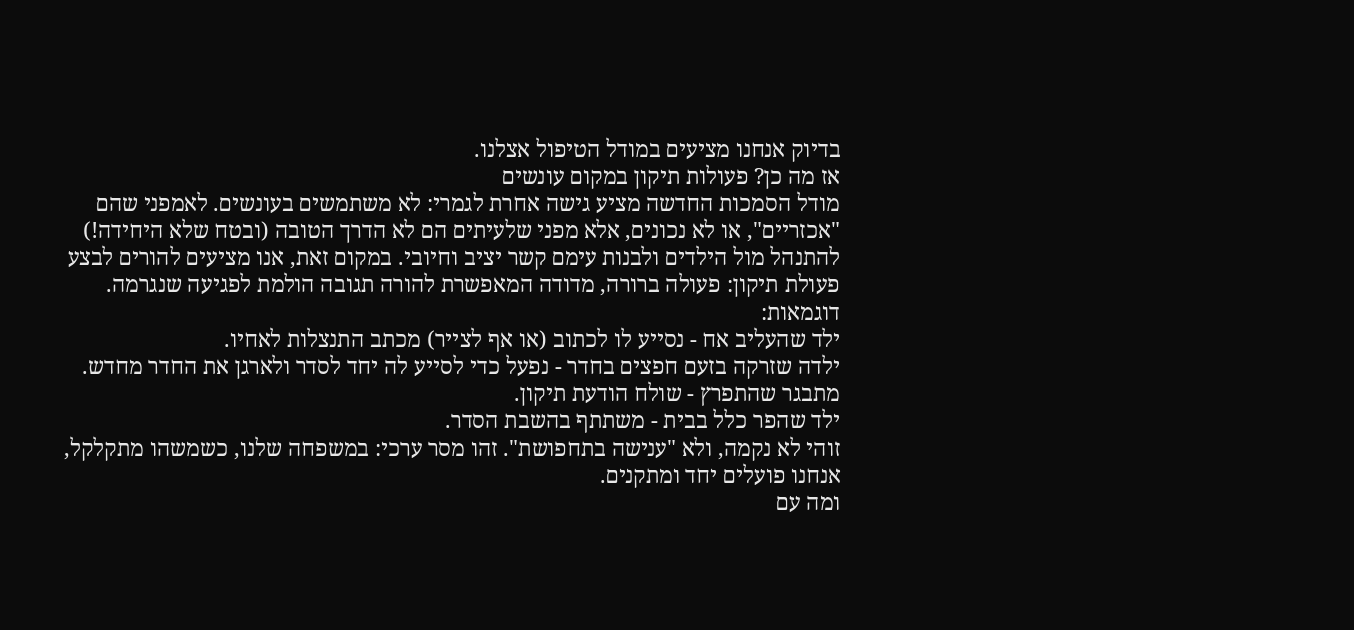בדיוק אנחנו מציעים במודל הטיפול אצלנו.
אז מה כן? פעולות תיקון במקום עונשים
מודל הסמכות החדשה מציע גישה אחרת לגמרי: לא משתמשים בעונשים. לאמפני שהם "אכזריים", או לא נכונים, אלא מפני שלעיתים הם לא הדרך הטובה (ובטח שלא היחידה!) להתנהל מול הילדים ולבנות עימם קשר יציב וחיובי. במקום זאת, אנו מציעים להורים לבצע פעולת תיקון: פעולה ברורה, מדודה המאפשרת להורה תגובה הולמת לפגיעה שנגרמה.
דוגמאות:
ילד שהעליב אח - נסייע לו לכתוב (או אף לצייר) מכתב התנצלות לאחיו.
ילדה שזרקה בזעם חפצים בחדר - נפעל כדי לסייע לה יחד לסדר ולארגן את החדר מחדש.
מתבגר שהתפרץ - שולח הודעת תיקון.
ילד שהפר כלל בבית - משתתף בהשבת הסדר.
זוהי לא נקמה, ולא "ענישה בתחפושת". זהו מסר ערכי: במשפחה שלנו, כשמשהו מתקלקל, אנחנו פועלים יחד ומתקנים.
ומה עם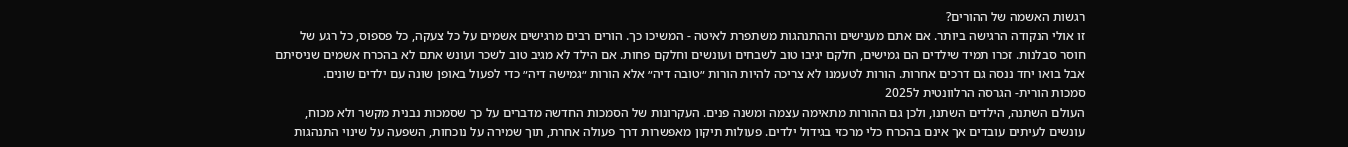רגשות האשמה של ההורים?
זו אולי הנקודה הרגישה ביותר. אם אתם מענישים וההתנהגות משתפרת לאיטה - המשיכו כך. הורים רבים מרגישים אשמים על כל צעקה, כל פספוס, כל רגע של חוסר סבלנות. זכרו תמיד שילדים הם גמישים, חלקם יגיבו טוב לשבחים ועונשים וחלקם פחות. אם הילד לא מגיב טוב לשכר ועונש אתם לא בהכרח אשמים שניסיתם אבל בואו יחד ננסה גם דרכים אחרות. הורות לטעמנו לא צריכה להיות הורות ״טובה דיה״ אלא הורות ״גמישה דיה״ כדי לפעול באופן שונה עם ילדים שונים.
סמכות הורית- הגרסה הרלוונטית ל2025
העולם השתנה, הילדים השתנו, ולכן גם ההורות מתאימה עצמה ומשנה פנים. העקרונות של הסמכות החדשה מדברים על כך שסמכות נבנית מקשר ולא מכוח, עונשים לעיתים עובדים אך אינם בהכרח כלי מרכזי בגידול ילדים. פעולות תיקון מאפשרות דרך פעולה אחרת, תוך שמירה על נוכחות, השפעה על שינוי התנהגות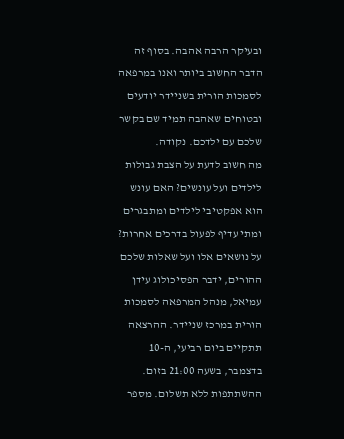ובעיקר הרבה אהבה. בסוף זה הדבר החשוב ביותר ואנו במרפאה לסמכות הורית בשניידר יודעים ובטוחים שאהבה תמיד שם בקשר שלכם עם ילדכם. נקודה.
מה חשוב לדעת על הצבת גבולות לילדים ועל עונשים? האם עונש הוא אפקטיבי לילדים ומתבגרים ומתי עדיף לפעול בדרכים אחרות? על נושאים אלו ועל שאלות שלכם ההורים, ידבר הפסיכולוג עידן עמיאל, מנהל המרפאה לסמכות הורית במרכז שניידר. ההרצאה תתקיים ביום רביעי, ה-10 בדצמבר, בשעה 21:00 בזום. ההשתתפות ללא תשלום. מספר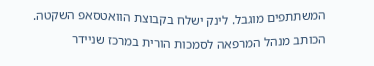המשתתפים מוגבל. לינק ישלח בקבוצת הוואטסאפ השקטה.
הכותב מנהל המרפאה לסמכות הורית במרכז שניידר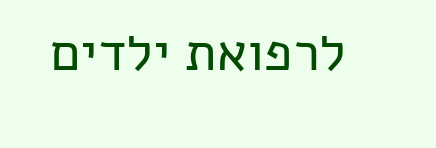לרפואת ילדים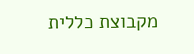מקבוצת כללית